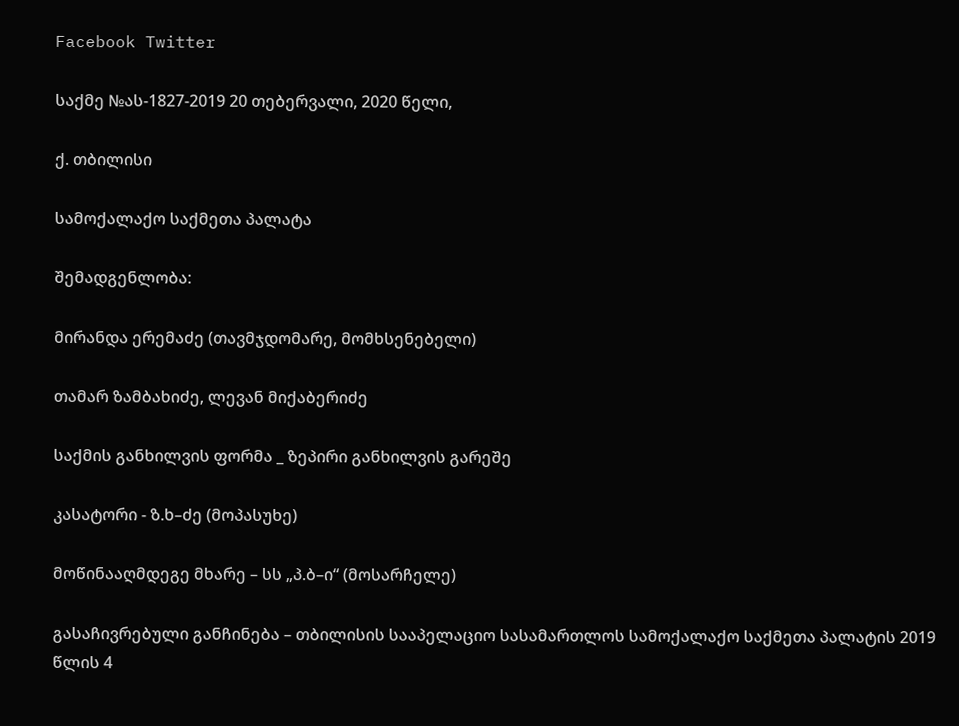Facebook Twitter

საქმე №ას-1827-2019 20 თებერვალი, 2020 წელი,

ქ. თბილისი

სამოქალაქო საქმეთა პალატა

შემადგენლობა:

მირანდა ერემაძე (თავმჯდომარე, მომხსენებელი)

თამარ ზამბახიძე, ლევან მიქაბერიძე

საქმის განხილვის ფორმა _ ზეპირი განხილვის გარეშე

კასატორი - ზ.ხ–ძე (მოპასუხე)

მოწინააღმდეგე მხარე – სს „პ.ბ–ი“ (მოსარჩელე)

გასაჩივრებული განჩინება – თბილისის სააპელაციო სასამართლოს სამოქალაქო საქმეთა პალატის 2019 წლის 4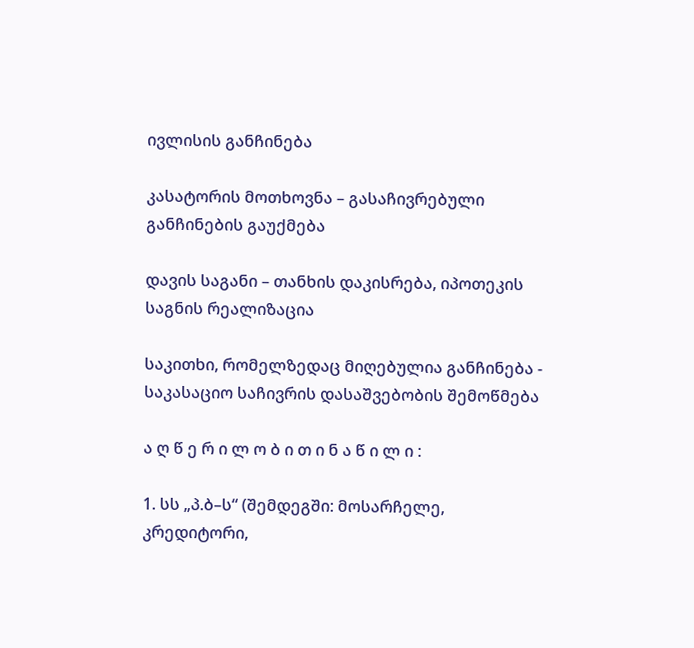ივლისის განჩინება

კასატორის მოთხოვნა – გასაჩივრებული განჩინების გაუქმება

დავის საგანი – თანხის დაკისრება, იპოთეკის საგნის რეალიზაცია

საკითხი, რომელზედაც მიღებულია განჩინება - საკასაციო საჩივრის დასაშვებობის შემოწმება

ა ღ წ ე რ ი ლ ო ბ ი თ ი ნ ა წ ი ლ ი :

1. სს „პ.ბ–ს“ (შემდეგში: მოსარჩელე, კრედიტორი,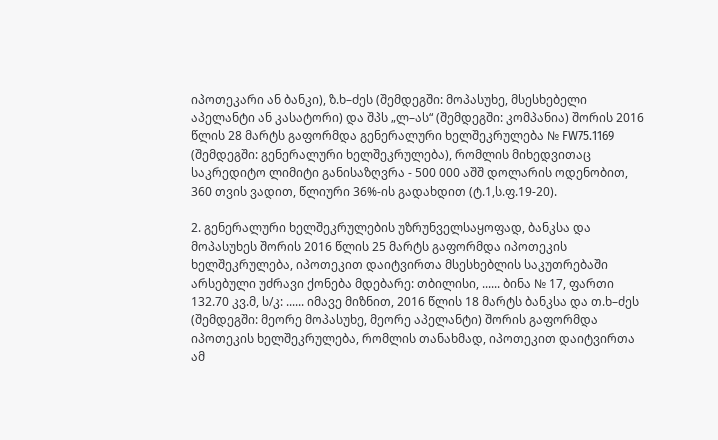იპოთეკარი ან ბანკი), ზ.ხ–ძეს (შემდეგში: მოპასუხე, მსესხებელი აპელანტი ან კასატორი) და შპს „ლ–ას“ (შემდეგში: კომპანია) შორის 2016 წლის 28 მარტს გაფორმდა გენერალური ხელშეკრულება № FW75.1169 (შემდეგში: გენერალური ხელშეკრულება), რომლის მიხედვითაც საკრედიტო ლიმიტი განისაზღვრა - 500 000 აშშ დოლარის ოდენობით, 360 თვის ვადით, წლიური 36%-ის გადახდით (ტ.1,ს.ფ.19-20).

2. გენერალური ხელშეკრულების უზრუნველსაყოფად, ბანკსა და მოპასუხეს შორის 2016 წლის 25 მარტს გაფორმდა იპოთეკის ხელშეკრულება, იპოთეკით დაიტვირთა მსესხებლის საკუთრებაში არსებული უძრავი ქონება მდებარე: თბილისი, ...... ბინა № 17, ფართი 132.70 კვ.მ, ს/კ: ...... იმავე მიზნით, 2016 წლის 18 მარტს ბანკსა და თ.ხ–ძეს (შემდეგში: მეორე მოპასუხე, მეორე აპელანტი) შორის გაფორმდა იპოთეკის ხელშეკრულება, რომლის თანახმად, იპოთეკით დაიტვირთა ამ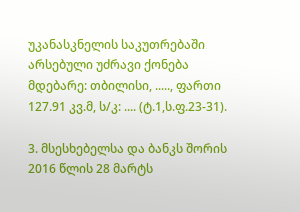უკანასკნელის საკუთრებაში არსებული უძრავი ქონება მდებარე: თბილისი, ....., ფართი 127.91 კვ.მ, ს/კ: .... (ტ.1,ს.ფ.23-31).

3. მსესხებელსა და ბანკს შორის 2016 წლის 28 მარტს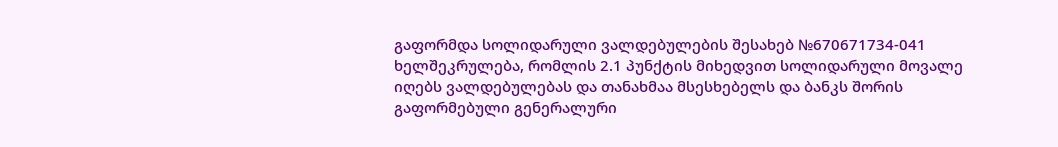გაფორმდა სოლიდარული ვალდებულების შესახებ №670671734-041 ხელშეკრულება, რომლის 2.1 პუნქტის მიხედვით სოლიდარული მოვალე იღებს ვალდებულებას და თანახმაა მსესხებელს და ბანკს შორის გაფორმებული გენერალური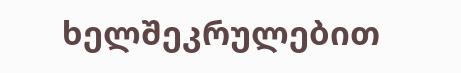ხელშეკრულებით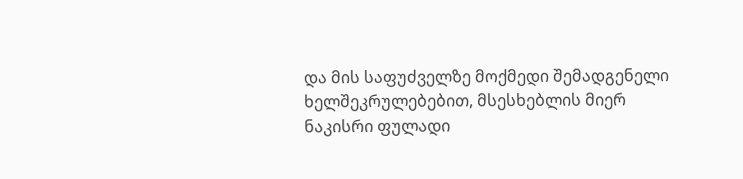და მის საფუძველზე მოქმედი შემადგენელი ხელშეკრულებებით, მსესხებლის მიერ ნაკისრი ფულადი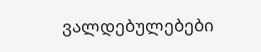ვალდებულებები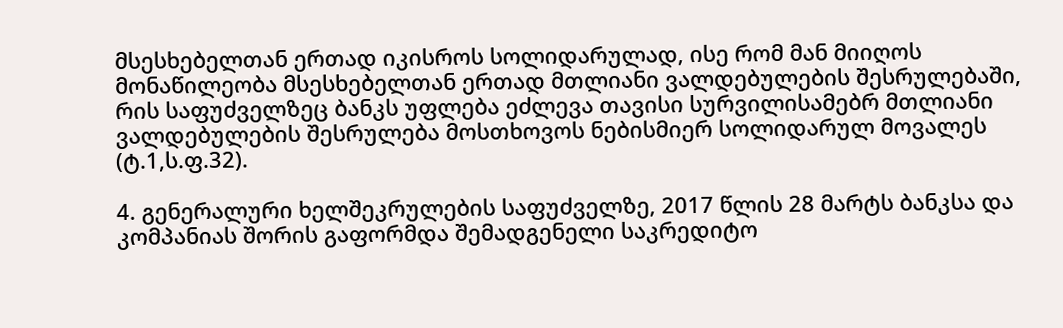მსესხებელთან ერთად იკისროს სოლიდარულად, ისე რომ მან მიიღოს მონაწილეობა მსესხებელთან ერთად მთლიანი ვალდებულების შესრულებაში, რის საფუძველზეც ბანკს უფლება ეძლევა თავისი სურვილისამებრ მთლიანი ვალდებულების შესრულება მოსთხოვოს ნებისმიერ სოლიდარულ მოვალეს (ტ.1,ს.ფ.32).

4. გენერალური ხელშეკრულების საფუძველზე, 2017 წლის 28 მარტს ბანკსა და კომპანიას შორის გაფორმდა შემადგენელი საკრედიტო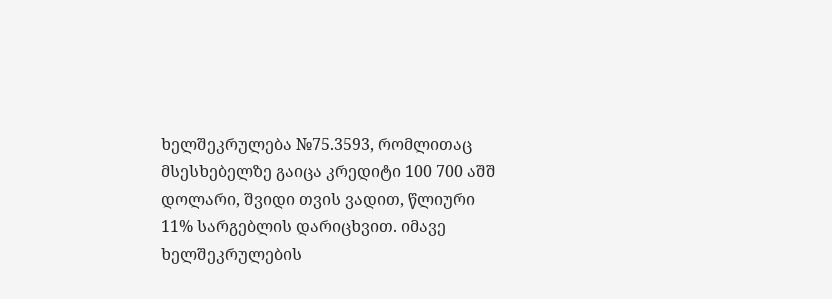ხელშეკრულება №75.3593, რომლითაც მსესხებელზე გაიცა კრედიტი 100 700 აშშ დოლარი, შვიდი თვის ვადით, წლიური 11% სარგებლის დარიცხვით. იმავე ხელშეკრულების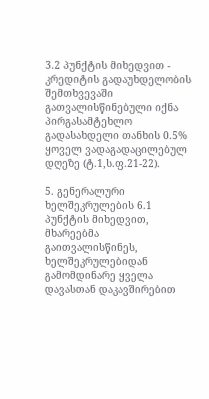3.2 პუნქტის მიხედვით - კრედიტის გადაუხდელობის შემთხვევაში გათვალისწინებული იქნა პირგასამტეხლო გადასახდელი თანხის 0.5% ყოველ ვადაგადაცილებულ დღეზე (ტ.1,ს.ფ.21-22).

5. გენერალური ხელშეკრულების 6.1 პუნქტის მიხედვით, მხარეებმა გაითვალისწინეს, ხელშეკრულებიდან გამომდინარე ყველა დავასთან დაკავშირებით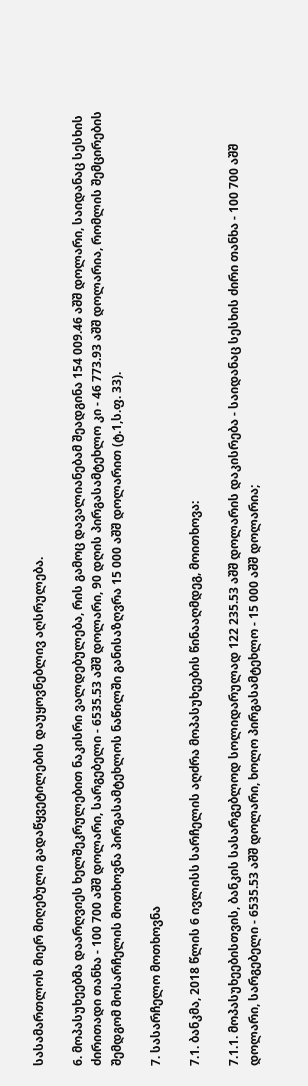სასამართლოს მიერ მიღებული გადაწყვეტილების დაუყოვნებლივ აღსრულება.

6. მოპასუხეებმა დაარღვიეს ხელშეკრულებით ნაკისრი ვალდებულება, რის გამოც დავალიანებამ შეადგინა 154 009.46 აშშ დოლარი, საიდანაც სესხის ძირითადი თანხა - 100 700 აშშ დოლარი, სარგებელი - 6535.53 აშშ დოლარი, 90 დღის პირგასამტეხლო კი - 46 773.93 აშშ დოლარია, რომლის შემცირების შემდგომ მოსარჩელის მოთხოვნა პირგასამტეხლოს ნაწილში განისაზღვრა 15 000 აშშ დოლარით (ტ.1,ს.ფ. 33).

7. სასარჩელო მოთხოვნა

7.1. ბანკმა, 2018 წლის 6 ივლისს სარჩელის აღძრა მოპასუხეების წინააღმდეგ, მოითხოვა:

7.1.1. მოპასუხეებისთვის, ბანკის სასარგებლოდ სოლიდარულად 122 235.53 აშშ დოლარის დაკისრება - საიდანაც სესხის ძირი თანხა - 100 700 აშშ დოლარი, სარგებელი - 6535.53 აშშ დოლარი, ხოლო პირგასამტეხლო - 15 000 აშშ დოლარია;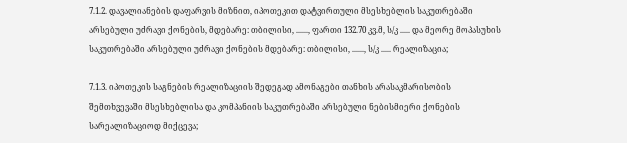7.1.2. დავალიანების დაფარვის მიზნით, იპოთეკით დატვირთული მსესხებლის საკუთრებაში არსებული უძრავი ქონების, მდებარე: თბილისი, ......, ფართი 132.70 კვ.მ, ს/კ ..... და მეორე მოპასუხის საკუთრებაში არსებული უძრავი ქონების მდებარე: თბილისი, ......, ს/კ ..... რეალიზაცია;

7.1.3. იპოთეკის საგნების რეალიზაციის შედეგად ამონაგები თანხის არასაკმარისობის შემთხვევაში მსესხებლისა და კომპანიის საკუთრებაში არსებული ნებისმიერი ქონების სარეალიზაციოდ მიქცევა;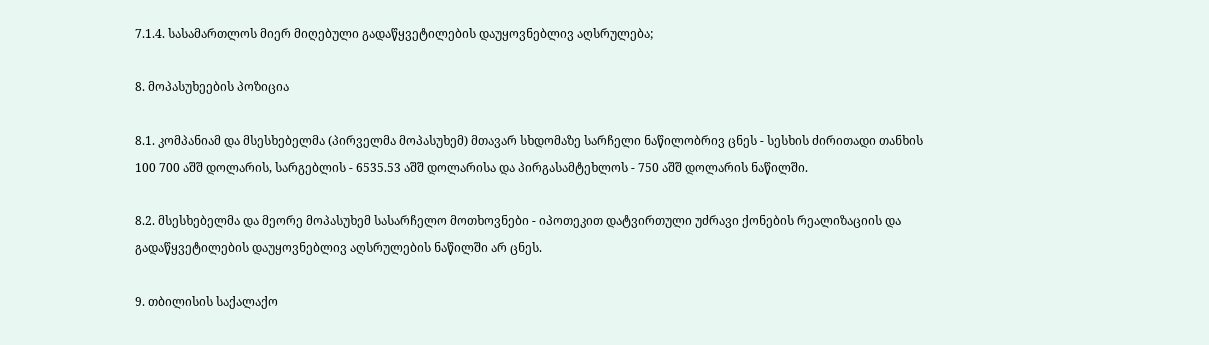7.1.4. სასამართლოს მიერ მიღებული გადაწყვეტილების დაუყოვნებლივ აღსრულება;

8. მოპასუხეების პოზიცია

8.1. კომპანიამ და მსესხებელმა (პირველმა მოპასუხემ) მთავარ სხდომაზე სარჩელი ნაწილობრივ ცნეს - სესხის ძირითადი თანხის 100 700 აშშ დოლარის, სარგებლის - 6535.53 აშშ დოლარისა და პირგასამტეხლოს - 750 აშშ დოლარის ნაწილში.

8.2. მსესხებელმა და მეორე მოპასუხემ სასარჩელო მოთხოვნები - იპოთეკით დატვირთული უძრავი ქონების რეალიზაციის და გადაწყვეტილების დაუყოვნებლივ აღსრულების ნაწილში არ ცნეს.

9. თბილისის საქალაქო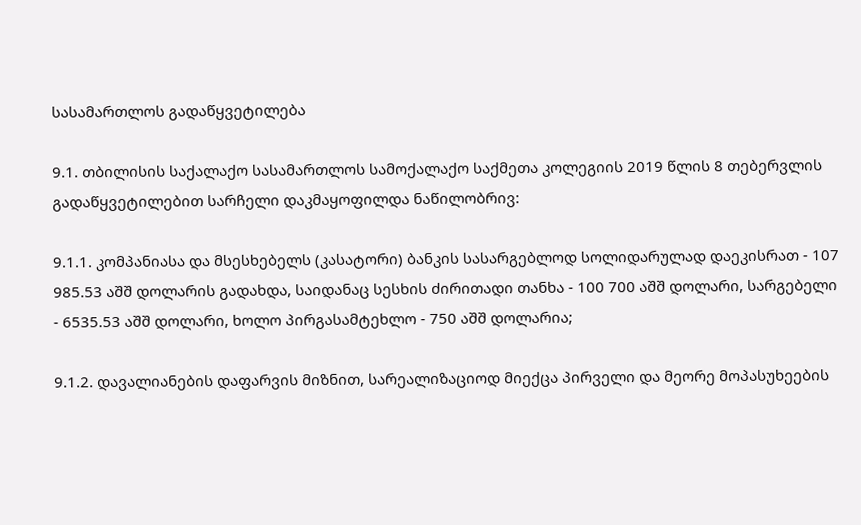სასამართლოს გადაწყვეტილება

9.1. თბილისის საქალაქო სასამართლოს სამოქალაქო საქმეთა კოლეგიის 2019 წლის 8 თებერვლის გადაწყვეტილებით სარჩელი დაკმაყოფილდა ნაწილობრივ:

9.1.1. კომპანიასა და მსესხებელს (კასატორი) ბანკის სასარგებლოდ სოლიდარულად დაეკისრათ - 107 985.53 აშშ დოლარის გადახდა, საიდანაც სესხის ძირითადი თანხა - 100 700 აშშ დოლარი, სარგებელი - 6535.53 აშშ დოლარი, ხოლო პირგასამტეხლო - 750 აშშ დოლარია;

9.1.2. დავალიანების დაფარვის მიზნით, სარეალიზაციოდ მიექცა პირველი და მეორე მოპასუხეების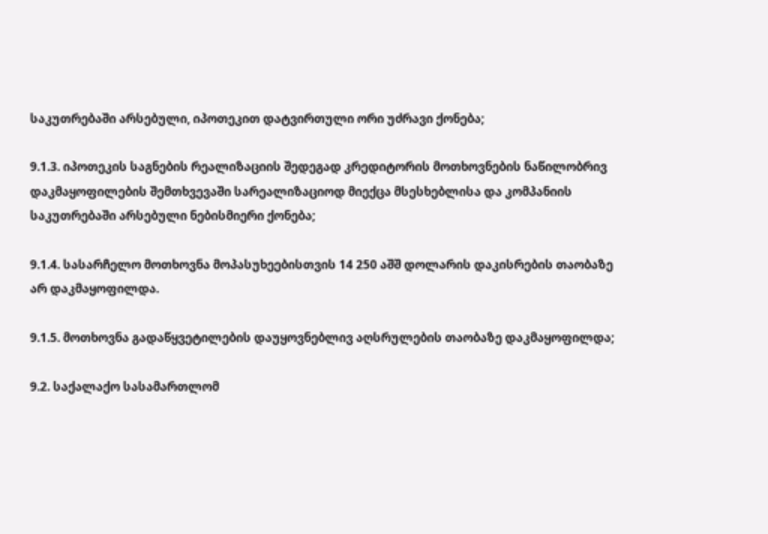საკუთრებაში არსებული, იპოთეკით დატვირთული ორი უძრავი ქონება;

9.1.3. იპოთეკის საგნების რეალიზაციის შედეგად კრედიტორის მოთხოვნების ნაწილობრივ დაკმაყოფილების შემთხვევაში სარეალიზაციოდ მიექცა მსესხებლისა და კომპანიის საკუთრებაში არსებული ნებისმიერი ქონება;

9.1.4. სასარჩელო მოთხოვნა მოპასუხეებისთვის 14 250 აშშ დოლარის დაკისრების თაობაზე არ დაკმაყოფილდა.

9.1.5. მოთხოვნა გადაწყვეტილების დაუყოვნებლივ აღსრულების თაობაზე დაკმაყოფილდა;

9.2. საქალაქო სასამართლომ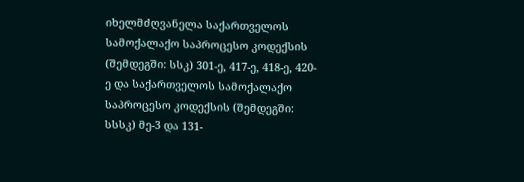იხელმძღვანელა საქართველოს სამოქალაქო საპროცესო კოდექსის (შემდეგში: სსკ) 301-ე, 417-ე, 418-ე, 420-ე და საქართველოს სამოქალაქო საპროცესო კოდექსის (შემდეგში: სსსკ) მე-3 და 131-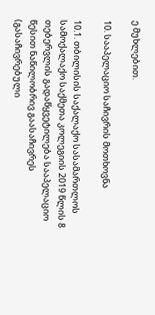ე მუხლებით.

10. სააპელაციო საჩივრის მოთხოვნა

10.1. თბილისის საქალაქო სასამართლოს სამოქალაქო საქმეთა კოლეგიის 2019 წლის 8 თებერვლის გადაწყვეტილება სააპელაციო წესით ნაწილობრივ გაასაჩივრეს (გასაჩივრებული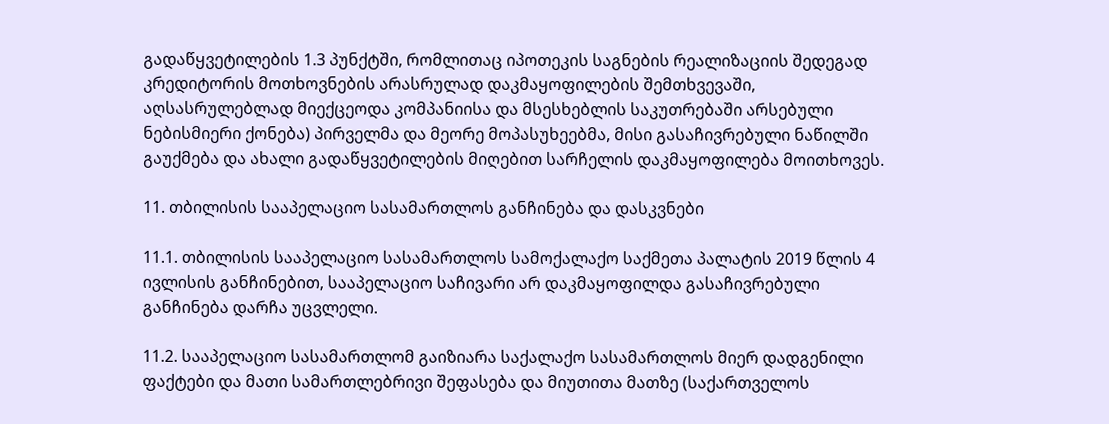გადაწყვეტილების 1.3 პუნქტში, რომლითაც იპოთეკის საგნების რეალიზაციის შედეგად კრედიტორის მოთხოვნების არასრულად დაკმაყოფილების შემთხვევაში, აღსასრულებლად მიექცეოდა კომპანიისა და მსესხებლის საკუთრებაში არსებული ნებისმიერი ქონება) პირველმა და მეორე მოპასუხეებმა, მისი გასაჩივრებული ნაწილში გაუქმება და ახალი გადაწყვეტილების მიღებით სარჩელის დაკმაყოფილება მოითხოვეს.

11. თბილისის სააპელაციო სასამართლოს განჩინება და დასკვნები

11.1. თბილისის სააპელაციო სასამართლოს სამოქალაქო საქმეთა პალატის 2019 წლის 4 ივლისის განჩინებით, სააპელაციო საჩივარი არ დაკმაყოფილდა გასაჩივრებული განჩინება დარჩა უცვლელი.

11.2. სააპელაციო სასამართლომ გაიზიარა საქალაქო სასამართლოს მიერ დადგენილი ფაქტები და მათი სამართლებრივი შეფასება და მიუთითა მათზე (საქართველოს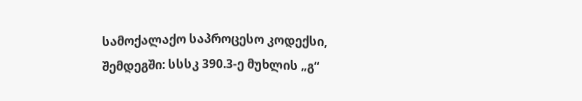სამოქალაქო საპროცესო კოდექსი, შემდეგში: სსსკ 390.3-ე მუხლის „გ“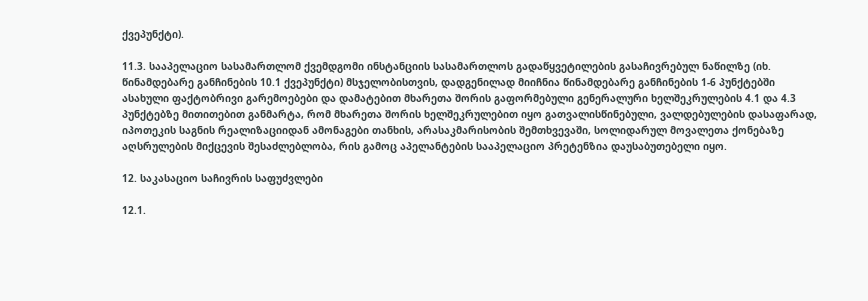ქვეპუნქტი).

11.3. სააპელაციო სასამართლომ ქვემდგომი ინსტანციის სასამართლოს გადაწყვეტილების გასაჩივრებულ ნაწილზე (იხ. წინამდებარე განჩინების 10.1 ქვეპუნქტი) მსჯელობისთვის, დადგენილად მიიჩნია წინამდებარე განჩინების 1-6 პუნქტებში ასახული ფაქტობრივი გარემოებები და დამატებით მხარეთა შორის გაფორმებული გენერალური ხელშეკრულების 4.1 და 4.3 პუნქტებზე მითითებით განმარტა, რომ მხარეთა შორის ხელშეკრულებით იყო გათვალისწინებული, ვალდებულების დასაფარად, იპოთეკის საგნის რეალიზაციიდან ამონაგები თანხის, არასაკმარისობის შემთხვევაში, სოლიდარულ მოვალეთა ქონებაზე აღსრულების მიქცევის შესაძლებლობა, რის გამოც აპელანტების სააპელაციო პრეტენზია დაუსაბუთებელი იყო.

12. საკასაციო საჩივრის საფუძვლები

12.1.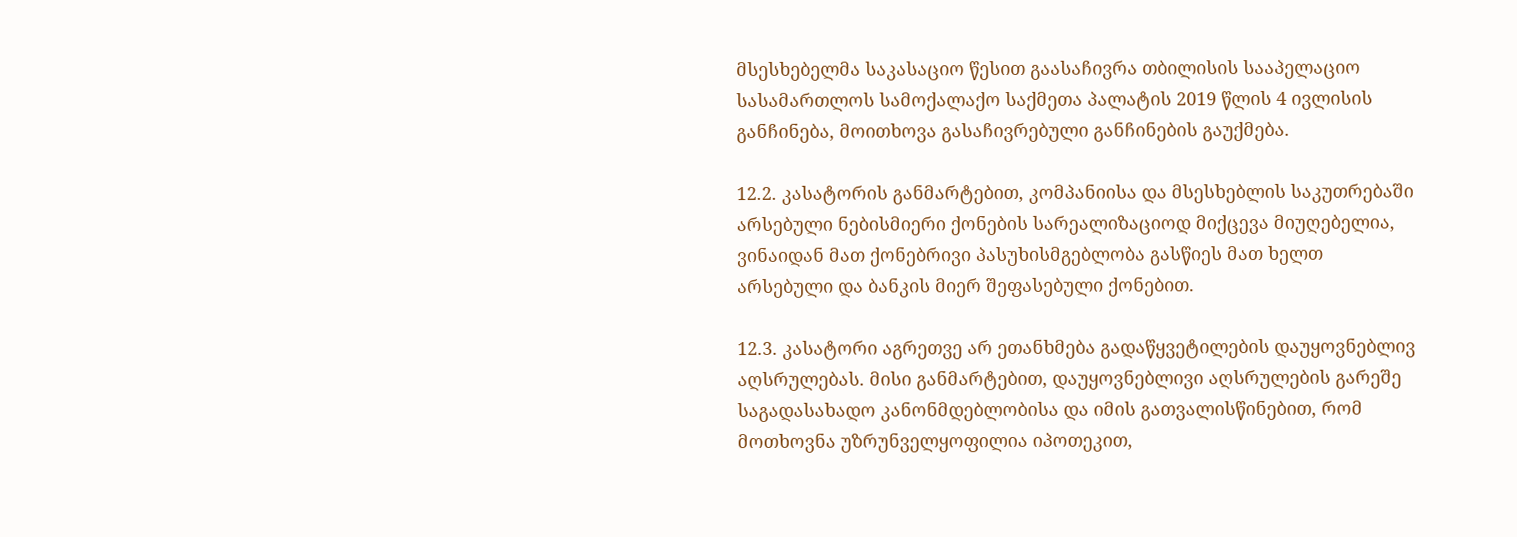მსესხებელმა საკასაციო წესით გაასაჩივრა თბილისის სააპელაციო სასამართლოს სამოქალაქო საქმეთა პალატის 2019 წლის 4 ივლისის განჩინება, მოითხოვა გასაჩივრებული განჩინების გაუქმება.

12.2. კასატორის განმარტებით, კომპანიისა და მსესხებლის საკუთრებაში არსებული ნებისმიერი ქონების სარეალიზაციოდ მიქცევა მიუღებელია, ვინაიდან მათ ქონებრივი პასუხისმგებლობა გასწიეს მათ ხელთ არსებული და ბანკის მიერ შეფასებული ქონებით.

12.3. კასატორი აგრეთვე არ ეთანხმება გადაწყვეტილების დაუყოვნებლივ აღსრულებას. მისი განმარტებით, დაუყოვნებლივი აღსრულების გარეშე საგადასახადო კანონმდებლობისა და იმის გათვალისწინებით, რომ მოთხოვნა უზრუნველყოფილია იპოთეკით,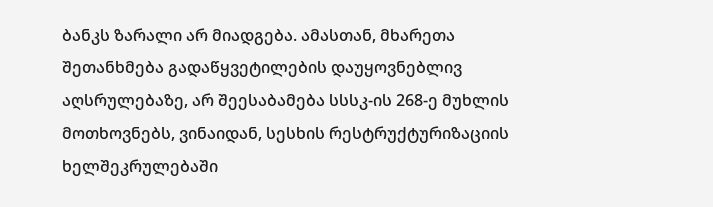ბანკს ზარალი არ მიადგება. ამასთან, მხარეთა შეთანხმება გადაწყვეტილების დაუყოვნებლივ აღსრულებაზე, არ შეესაბამება სსსკ-ის 268-ე მუხლის მოთხოვნებს, ვინაიდან, სესხის რესტრუქტურიზაციის ხელშეკრულებაში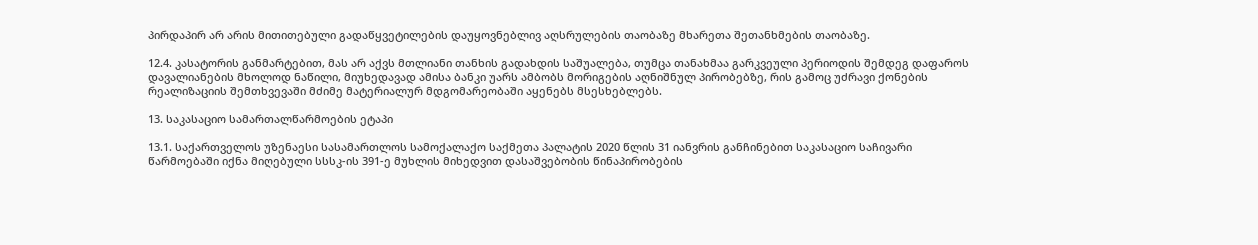პირდაპირ არ არის მითითებული გადაწყვეტილების დაუყოვნებლივ აღსრულების თაობაზე მხარეთა შეთანხმების თაობაზე.

12.4. კასატორის განმარტებით, მას არ აქვს მთლიანი თანხის გადახდის საშუალება, თუმცა თანახმაა გარკვეული პერიოდის შემდეგ დაფაროს დავალიანების მხოლოდ ნაწილი, მიუხედავად ამისა ბანკი უარს ამბობს მორიგების აღნიშნულ პირობებზე, რის გამოც უძრავი ქონების რეალიზაციის შემთხვევაში მძიმე მატერიალურ მდგომარეობაში აყენებს მსესხებლებს.

13. საკასაციო სამართალწარმოების ეტაპი

13.1. საქართველოს უზენაესი სასამართლოს სამოქალაქო საქმეთა პალატის 2020 წლის 31 იანვრის განჩინებით საკასაციო საჩივარი წარმოებაში იქნა მიღებული სსსკ-ის 391-ე მუხლის მიხედვით დასაშვებობის წინაპირობების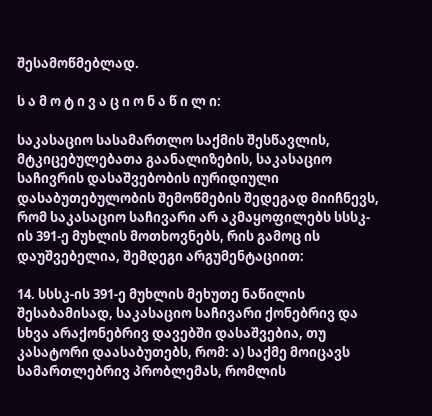შესამოწმებლად.

ს ა მ ო ტ ი ვ ა ც ი ო ნ ა წ ი ლ ი:

საკასაციო სასამართლო საქმის შესწავლის, მტკიცებულებათა გაანალიზების, საკასაციო საჩივრის დასაშვებობის იურიდიული დასაბუთებულობის შემოწმების შედეგად მიიჩნევს, რომ საკასაციო საჩივარი არ აკმაყოფილებს სსსკ-ის 391-ე მუხლის მოთხოვნებს, რის გამოც ის დაუშვებელია, შემდეგი არგუმენტაციით:

14. სსსკ-ის 391-ე მუხლის მეხუთე ნაწილის შესაბამისად, საკასაციო საჩივარი ქონებრივ და სხვა არაქონებრივ დავებში დასაშვებია, თუ კასატორი დაასაბუთებს, რომ: ა) საქმე მოიცავს სამართლებრივ პრობლემას, რომლის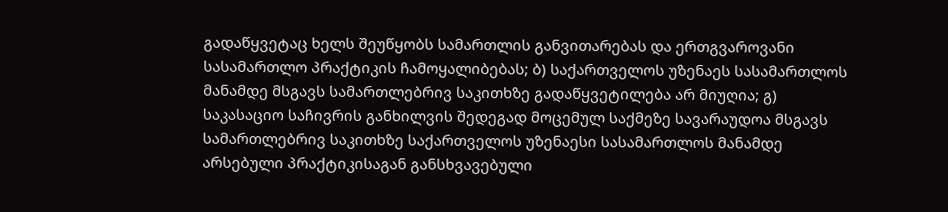გადაწყვეტაც ხელს შეუწყობს სამართლის განვითარებას და ერთგვაროვანი სასამართლო პრაქტიკის ჩამოყალიბებას; ბ) საქართველოს უზენაეს სასამართლოს მანამდე მსგავს სამართლებრივ საკითხზე გადაწყვეტილება არ მიუღია; გ) საკასაციო საჩივრის განხილვის შედეგად მოცემულ საქმეზე სავარაუდოა მსგავს სამართლებრივ საკითხზე საქართველოს უზენაესი სასამართლოს მანამდე არსებული პრაქტიკისაგან განსხვავებული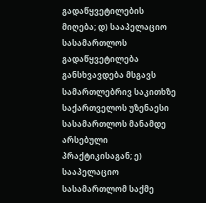გადაწყვეტილების მიღება; დ) სააპელაციო სასამართლოს გადაწყვეტილება განსხვავდება მსგავს სამართლებრივ საკითხზე საქართველოს უზენაესი სასამართლოს მანამდე არსებული პრაქტიკისაგან; ე) სააპელაციო სასამართლომ საქმე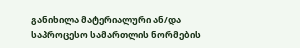განიხილა მატერიალური ან/და საპროცესო სამართლის ნორმების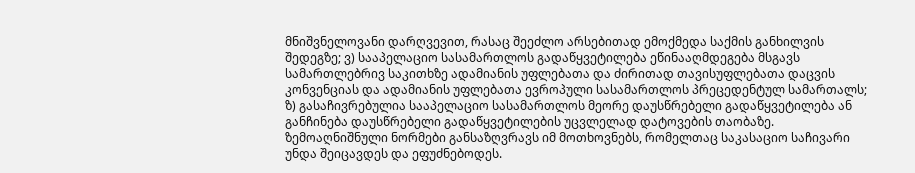მნიშვნელოვანი დარღვევით, რასაც შეეძლო არსებითად ემოქმედა საქმის განხილვის შედეგზე; ვ) სააპელაციო სასამართლოს გადაწყვეტილება ეწინააღმდეგება მსგავს სამართლებრივ საკითხზე ადამიანის უფლებათა და ძირითად თავისუფლებათა დაცვის კონვენციას და ადამიანის უფლებათა ევროპული სასამართლოს პრეცედენტულ სამართალს; ზ) გასაჩივრებულია სააპელაციო სასამართლოს მეორე დაუსწრებელი გადაწყვეტილება ან განჩინება დაუსწრებელი გადაწყვეტილების უცვლელად დატოვების თაობაზე. ზემოაღნიშნული ნორმები განსაზღვრავს იმ მოთხოვნებს, რომელთაც საკასაციო საჩივარი უნდა შეიცავდეს და ეფუძნებოდეს.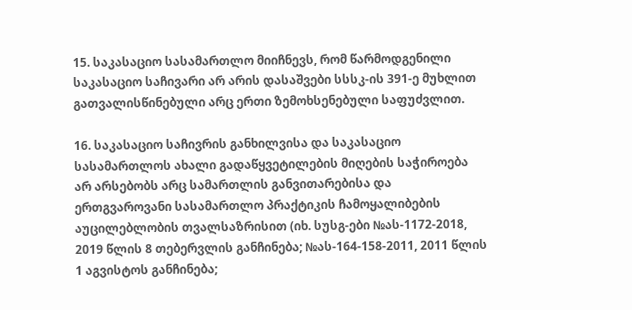15. საკასაციო სასამართლო მიიჩნევს, რომ წარმოდგენილი საკასაციო საჩივარი არ არის დასაშვები სსსკ-ის 391-ე მუხლით გათვალისწინებული არც ერთი ზემოხსენებული საფუძვლით.

16. საკასაციო საჩივრის განხილვისა და საკასაციო სასამართლოს ახალი გადაწყვეტილების მიღების საჭიროება არ არსებობს არც სამართლის განვითარებისა და ერთგვაროვანი სასამართლო პრაქტიკის ჩამოყალიბების აუცილებლობის თვალსაზრისით (იხ. სუსგ-ები №ას-1172-2018, 2019 წლის 8 თებერვლის განჩინება; №ას-164-158-2011, 2011 წლის 1 აგვისტოს განჩინება;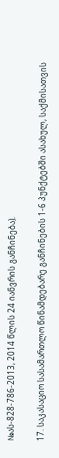№ას-828-786-2013, 2014 წლის 24 იანვრის განჩინება).

17. საკასაციო სასამართლო წინამდებარე განჩინების 1-6 პუნქტებში ასახულ, საქმისათვის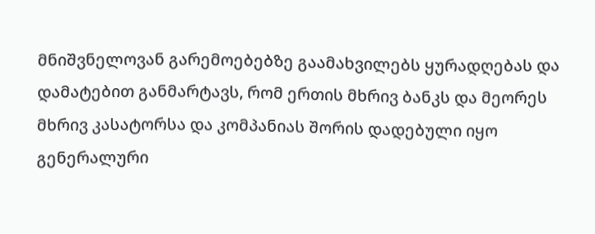მნიშვნელოვან გარემოებებზე გაამახვილებს ყურადღებას და დამატებით განმარტავს, რომ ერთის მხრივ ბანკს და მეორეს მხრივ კასატორსა და კომპანიას შორის დადებული იყო გენერალური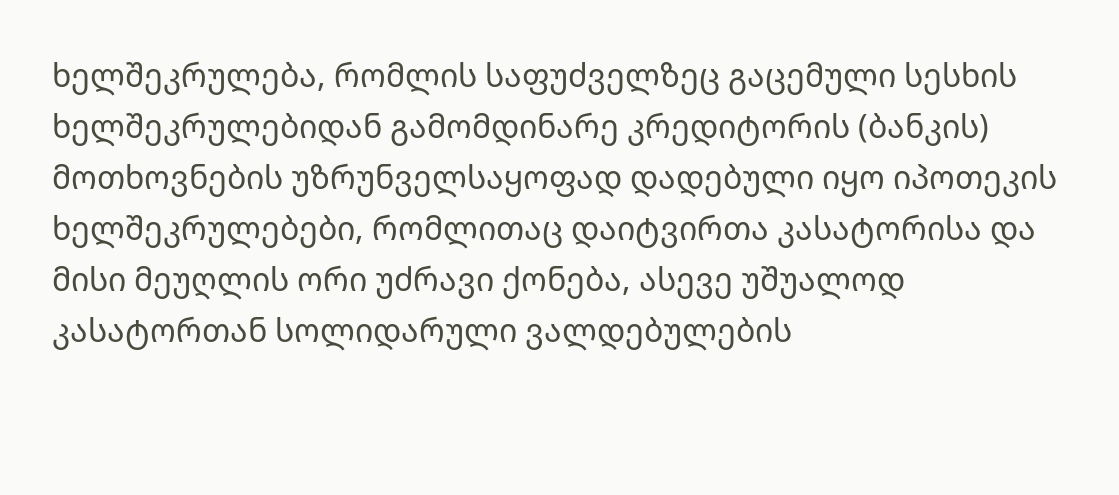ხელშეკრულება, რომლის საფუძველზეც გაცემული სესხის ხელშეკრულებიდან გამომდინარე კრედიტორის (ბანკის) მოთხოვნების უზრუნველსაყოფად დადებული იყო იპოთეკის ხელშეკრულებები, რომლითაც დაიტვირთა კასატორისა და მისი მეუღლის ორი უძრავი ქონება, ასევე უშუალოდ კასატორთან სოლიდარული ვალდებულების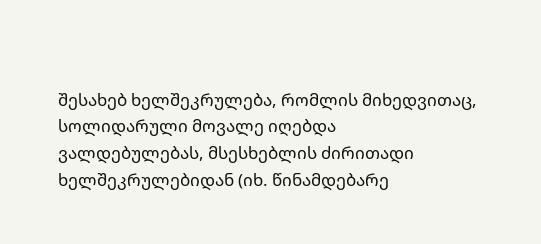შესახებ ხელშეკრულება, რომლის მიხედვითაც, სოლიდარული მოვალე იღებდა ვალდებულებას, მსესხებლის ძირითადი ხელშეკრულებიდან (იხ. წინამდებარე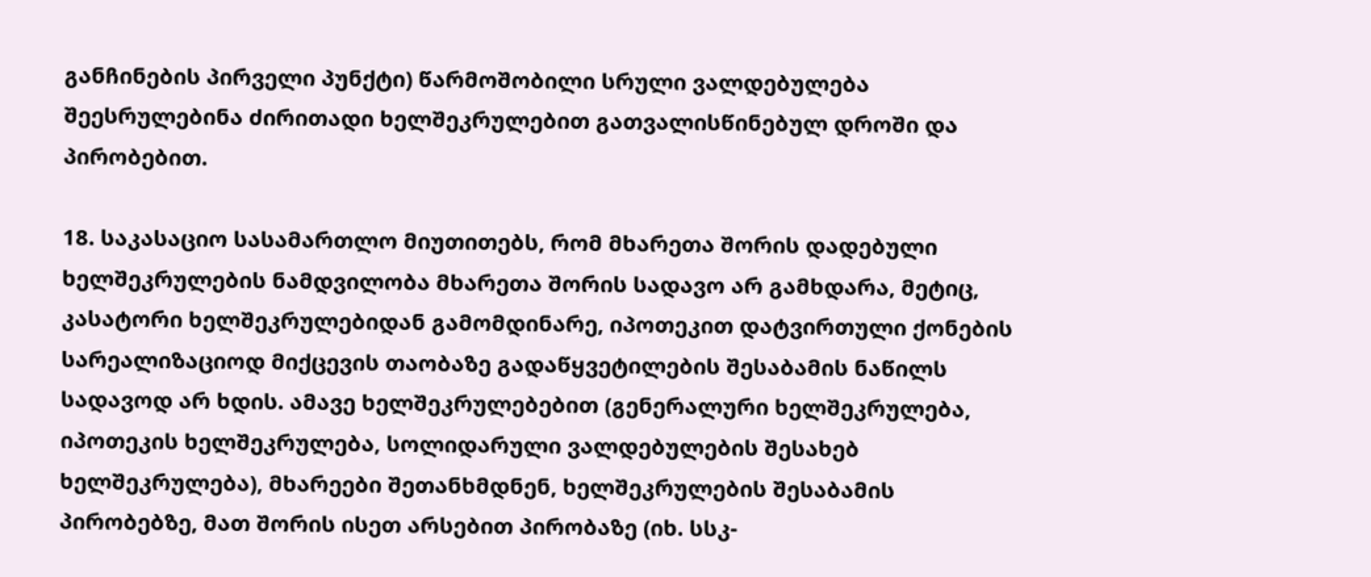განჩინების პირველი პუნქტი) წარმოშობილი სრული ვალდებულება შეესრულებინა ძირითადი ხელშეკრულებით გათვალისწინებულ დროში და პირობებით.

18. საკასაციო სასამართლო მიუთითებს, რომ მხარეთა შორის დადებული ხელშეკრულების ნამდვილობა მხარეთა შორის სადავო არ გამხდარა, მეტიც, კასატორი ხელშეკრულებიდან გამომდინარე, იპოთეკით დატვირთული ქონების სარეალიზაციოდ მიქცევის თაობაზე გადაწყვეტილების შესაბამის ნაწილს სადავოდ არ ხდის. ამავე ხელშეკრულებებით (გენერალური ხელშეკრულება, იპოთეკის ხელშეკრულება, სოლიდარული ვალდებულების შესახებ ხელშეკრულება), მხარეები შეთანხმდნენ, ხელშეკრულების შესაბამის პირობებზე, მათ შორის ისეთ არსებით პირობაზე (იხ. სსკ-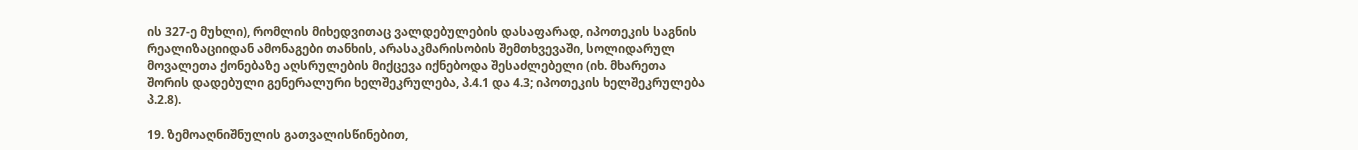ის 327-ე მუხლი), რომლის მიხედვითაც ვალდებულების დასაფარად, იპოთეკის საგნის რეალიზაციიდან ამონაგები თანხის, არასაკმარისობის შემთხვევაში, სოლიდარულ მოვალეთა ქონებაზე აღსრულების მიქცევა იქნებოდა შესაძლებელი (იხ. მხარეთა შორის დადებული გენერალური ხელშეკრულება, პ.4.1 და 4.3; იპოთეკის ხელშეკრულება პ.2.8).

19. ზემოაღნიშნულის გათვალისწინებით,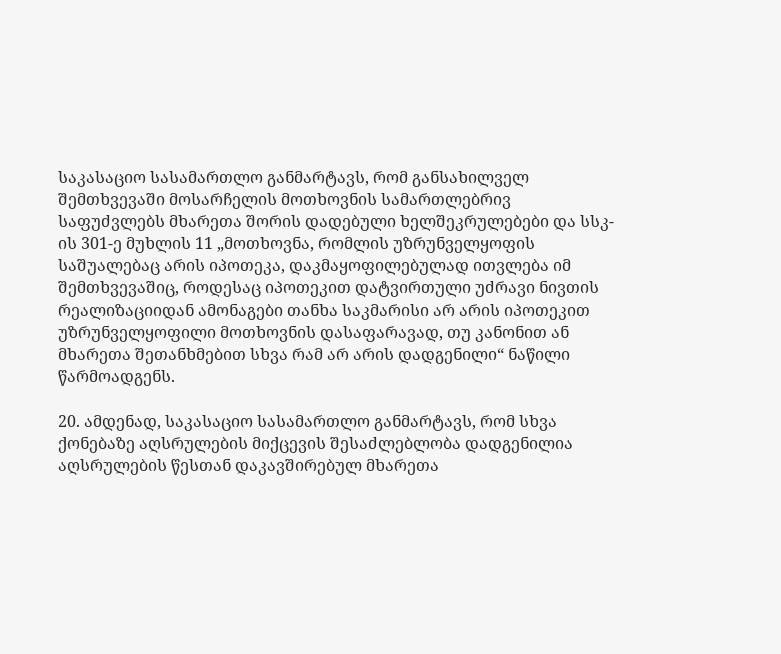საკასაციო სასამართლო განმარტავს, რომ განსახილველ შემთხვევაში მოსარჩელის მოთხოვნის სამართლებრივ საფუძვლებს მხარეთა შორის დადებული ხელშეკრულებები და სსკ-ის 301-ე მუხლის 11 „მოთხოვნა, რომლის უზრუნველყოფის საშუალებაც არის იპოთეკა, დაკმაყოფილებულად ითვლება იმ შემთხვევაშიც, როდესაც იპოთეკით დატვირთული უძრავი ნივთის რეალიზაციიდან ამონაგები თანხა საკმარისი არ არის იპოთეკით უზრუნველყოფილი მოთხოვნის დასაფარავად, თუ კანონით ან მხარეთა შეთანხმებით სხვა რამ არ არის დადგენილი“ ნაწილი წარმოადგენს.

20. ამდენად, საკასაციო სასამართლო განმარტავს, რომ სხვა ქონებაზე აღსრულების მიქცევის შესაძლებლობა დადგენილია აღსრულების წესთან დაკავშირებულ მხარეთა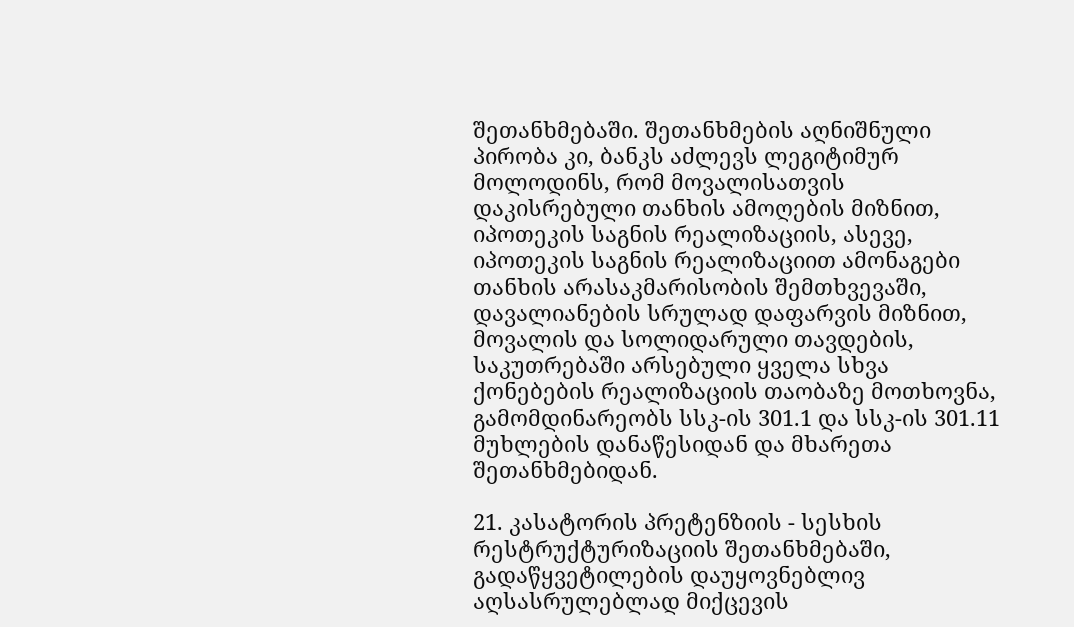შეთანხმებაში. შეთანხმების აღნიშნული პირობა კი, ბანკს აძლევს ლეგიტიმურ მოლოდინს, რომ მოვალისათვის დაკისრებული თანხის ამოღების მიზნით, იპოთეკის საგნის რეალიზაციის, ასევე, იპოთეკის საგნის რეალიზაციით ამონაგები თანხის არასაკმარისობის შემთხვევაში, დავალიანების სრულად დაფარვის მიზნით, მოვალის და სოლიდარული თავდების, საკუთრებაში არსებული ყველა სხვა ქონებების რეალიზაციის თაობაზე მოთხოვნა, გამომდინარეობს სსკ-ის 301.1 და სსკ-ის 301.11 მუხლების დანაწესიდან და მხარეთა შეთანხმებიდან.

21. კასატორის პრეტენზიის - სესხის რესტრუქტურიზაციის შეთანხმებაში, გადაწყვეტილების დაუყოვნებლივ აღსასრულებლად მიქცევის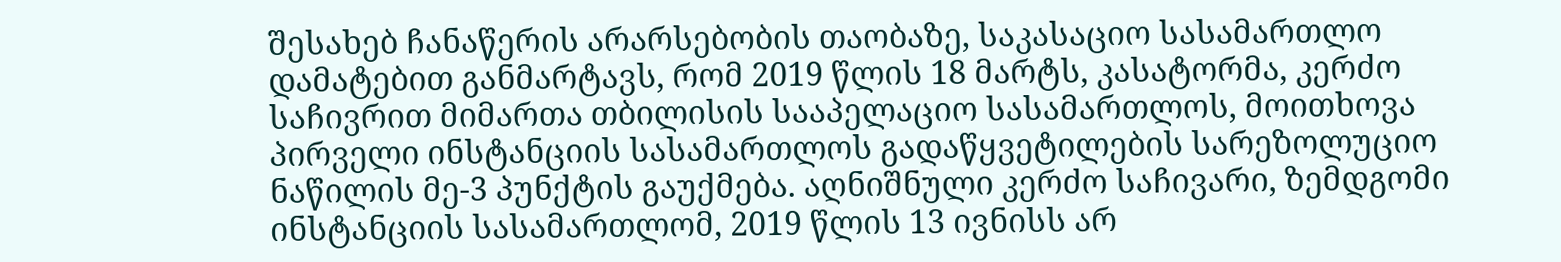შესახებ ჩანაწერის არარსებობის თაობაზე, საკასაციო სასამართლო დამატებით განმარტავს, რომ 2019 წლის 18 მარტს, კასატორმა, კერძო საჩივრით მიმართა თბილისის სააპელაციო სასამართლოს, მოითხოვა პირველი ინსტანციის სასამართლოს გადაწყვეტილების სარეზოლუციო ნაწილის მე-3 პუნქტის გაუქმება. აღნიშნული კერძო საჩივარი, ზემდგომი ინსტანციის სასამართლომ, 2019 წლის 13 ივნისს არ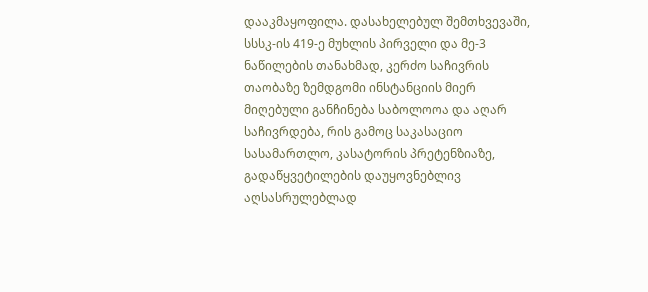დააკმაყოფილა. დასახელებულ შემთხვევაში, სსსკ-ის 419-ე მუხლის პირველი და მე-3 ნაწილების თანახმად, კერძო საჩივრის თაობაზე ზემდგომი ინსტანციის მიერ მიღებული განჩინება საბოლოოა და აღარ საჩივრდება, რის გამოც საკასაციო სასამართლო, კასატორის პრეტენზიაზე, გადაწყვეტილების დაუყოვნებლივ აღსასრულებლად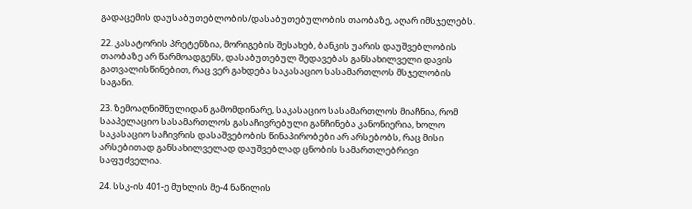გადაცემის დაუსაბუთებლობის/დასაბუთებულობის თაობაზე, აღარ იმსჯელებს.

22. კასატორის პრეტენზია, მორიგების შესახებ, ბანკის უარის დაუშვებლობის თაობაზე არ წარმოადგენს, დასაბუთებულ შედავებას განსახილველი დავის გათვალისწინებით, რაც ვერ გახდება საკასაციო სასამართლოს მსჯელობის საგანი.

23. ზემოაღნიშნულიდან გამომდინარე, საკასაციო სასამართლოს მიაჩნია, რომ სააპელაციო სასამართლოს გასაჩივრებული განჩინება კანონიერია, ხოლო საკასაციო საჩივრის დასაშვებობის წინაპირობები არ არსებობს, რაც მისი არსებითად განსახილველად დაუშვებლად ცნობის სამართლებრივი საფუძველია.

24. სსკ-ის 401-ე მუხლის მე-4 ნაწილის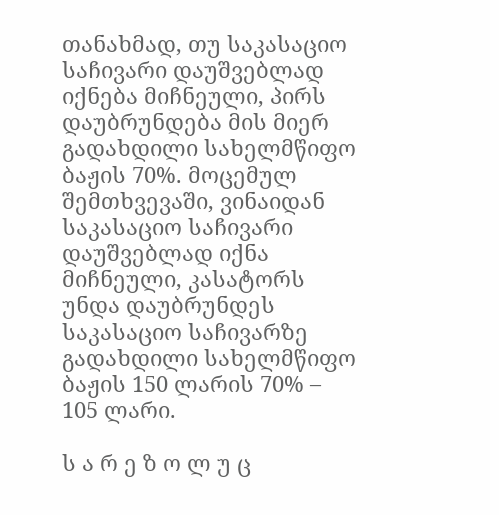თანახმად, თუ საკასაციო საჩივარი დაუშვებლად იქნება მიჩნეული, პირს დაუბრუნდება მის მიერ გადახდილი სახელმწიფო ბაჟის 70%. მოცემულ შემთხვევაში, ვინაიდან საკასაციო საჩივარი დაუშვებლად იქნა მიჩნეული, კასატორს უნდა დაუბრუნდეს საკასაციო საჩივარზე გადახდილი სახელმწიფო ბაჟის 150 ლარის 70% – 105 ლარი.

ს ა რ ე ზ ო ლ უ ც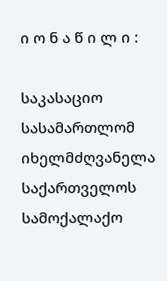ი ო ნ ა წ ი ლ ი :

საკასაციო სასამართლომ იხელმძღვანელა საქართველოს სამოქალაქო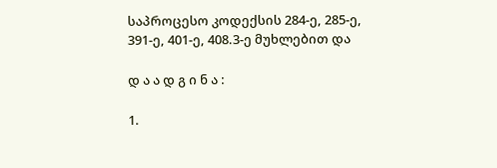საპროცესო კოდექსის 284-ე, 285-ე, 391-ე, 401-ე, 408.3-ე მუხლებით და

დ ა ა დ გ ი ნ ა :

1.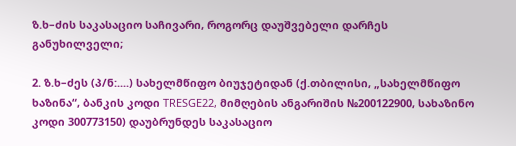ზ.ხ–ძის საკასაციო საჩივარი, როგორც დაუშვებელი დარჩეს განუხილველი;

2. ზ.ხ–ძეს (პ/ნ:....) სახელმწიფო ბიუჯეტიდან (ქ.თბილისი, „სახელმწიფო ხაზინა“, ბანკის კოდი TRESGE22, მიმღების ანგარიშის №200122900, სახაზინო კოდი 300773150) დაუბრუნდეს საკასაციო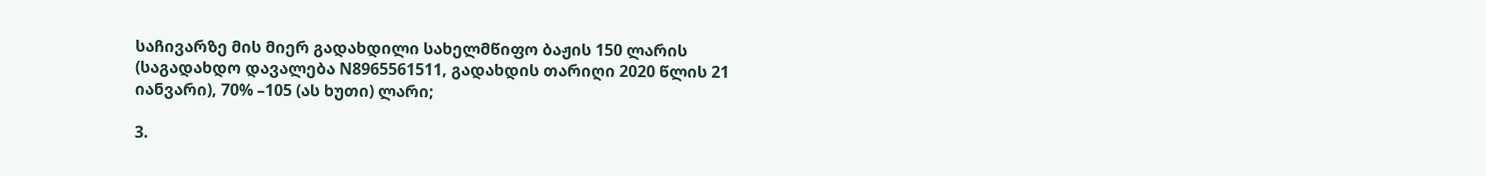საჩივარზე მის მიერ გადახდილი სახელმწიფო ბაჟის 150 ლარის (საგადახდო დავალება N8965561511, გადახდის თარიღი 2020 წლის 21 იანვარი), 70% –105 (ას ხუთი) ლარი;

3.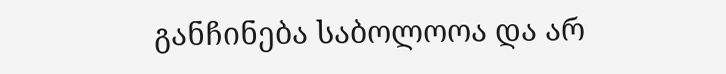განჩინება საბოლოოა და არ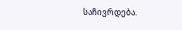საჩივრდება.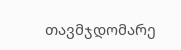თავმჯდომარე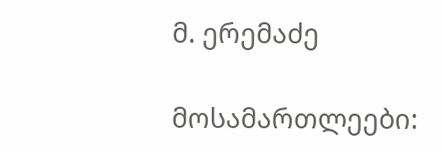მ. ერემაძე

მოსამართლეები: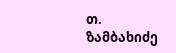თ. ზამბახიძე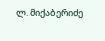ლ. მიქაბერიძე